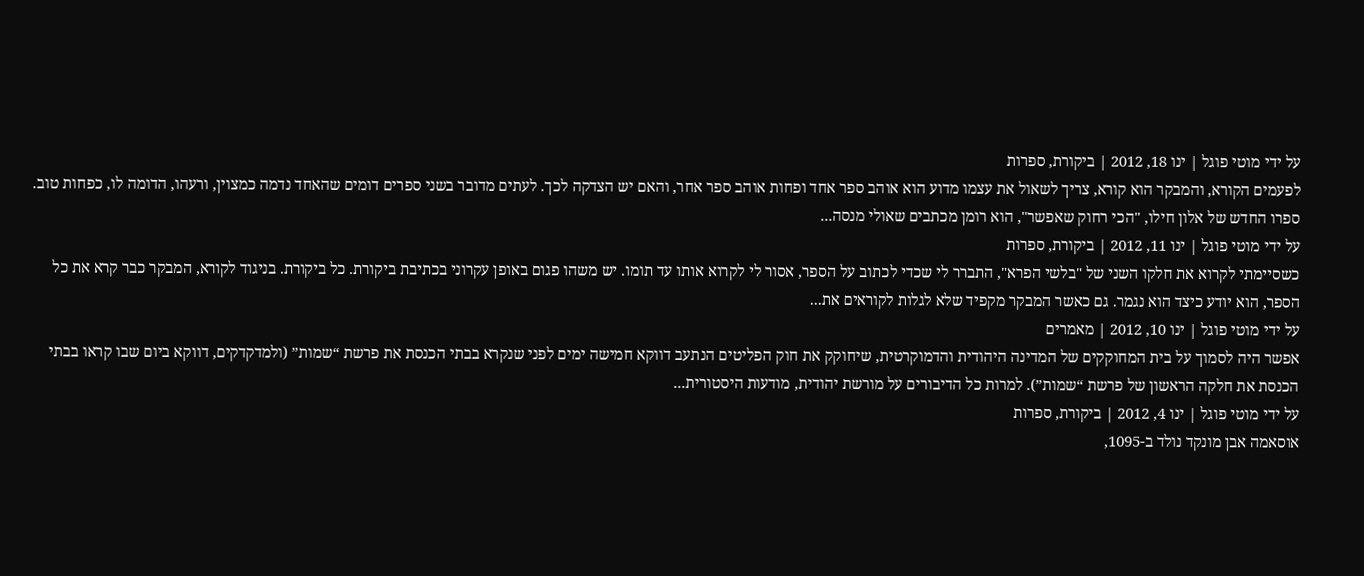על ידי מוטי פוגל | ינו 18, 2012 | ביקורת, ספרות
לפעמים הקורא, והמבקר הוא קורא, צריך לשאול את עצמו מדוע הוא אוהב ספר אחד ופחות אוהב ספר אחר, והאם יש הצדקה לכך. לעתים מדובר בשני ספרים דומים שהאחד נדמה כמצוין, ורעהו, הדומה לו, כפחות טוב. ספרו החדש של אלון חילו, "הכי רחוק שאפשר", הוא רומן מכתבים שאולי מנסה...
על ידי מוטי פוגל | ינו 11, 2012 | ביקורת, ספרות
כשסיימתי לקרוא את חלקו השני של "בלשי הפרא", התברר לי שכדי לכתוב על הספר, אסור לי לקרוא אותו עד תומו. יש משהו פגום באופן עקרוני בכתיבת ביקורת. כל ביקורת. בניגוד לקורא, המבקר כבר קרא את כל הספר, הוא יודע כיצד הוא נגמר. גם כאשר המבקר מקפיד שלא לגלות לקוראים את...
על ידי מוטי פוגל | ינו 10, 2012 | מאמרים
אפשר היה לסמוך על בית המחוקקים של המדינה היהודית והדמוקרטית, שיחוקק את חוק הפליטים הנתעב דווקא חמישה ימים לפני שנקרא בבתי הכנסת את פרשת “שמות” (ולמדקדקים, דווקא ביום שבו קראו בבתי הכנסת את חלקה הראשון של פרשת “שמות”). למרות כל הדיבורים על מורשת יהודית, מודעות היסטורית...
על ידי מוטי פוגל | ינו 4, 2012 | ביקורת, ספרות
אוסאמה אבן מונקד נולד ב-1095,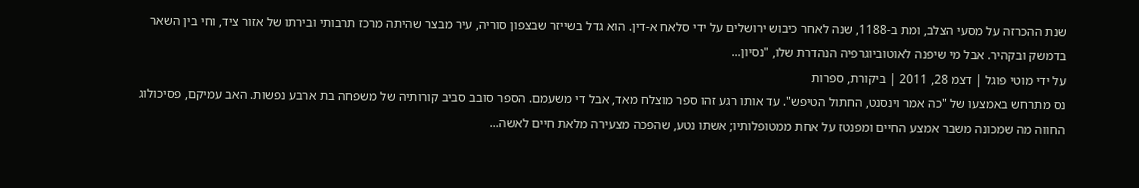שנת ההכרזה על מסעי הצלב, ומת ב-1188, שנה לאחר כיבוש ירושלים על ידי סלאח א-דין. הוא גדל בשייזר שבצפון סוריה, עיר מבצר שהיתה מרכז תרבותי ובירתו של אזור ציד, וחי בין השאר בדמשק ובקהיר. אבל מי שיפנה לאוטוביוגרפיה הנהדרת שלו, "נסיון...
על ידי מוטי פוגל | דצמ 28, 2011 | ביקורת, ספרות
נס מתרחש באמצעו של "כה אמר וינסנט, החתול הטיפש". עד אותו רגע זהו ספר מוצלח מאד, אבל די משעמם. הספר סובב סביב קורותיה של משפחה בת ארבע נפשות. האב עמיקם, פסיכולוג החווה מה שמכונה משבר אמצע החיים ומפנטז על אחת ממטופלותיו; אשתו נטע, שהפכה מצעירה מלאת חיים לאשה...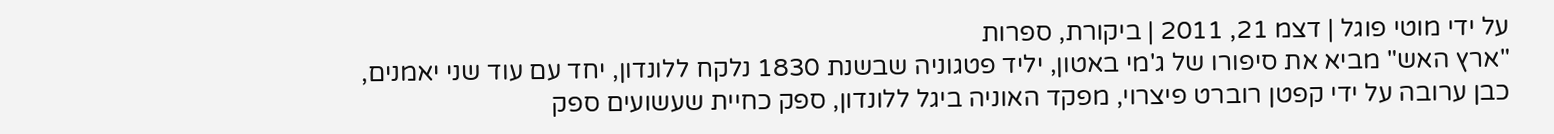על ידי מוטי פוגל | דצמ 21, 2011 | ביקורת, ספרות
"ארץ האש" מביא את סיפורו של ג'מי באטון, יליד פטגוניה שבשנת 1830 נלקח ללונדון, יחד עם עוד שני יאמנים, כבן ערובה על ידי קפטן רוברט פיצרוי, מפקד האוניה ביגל ללונדון, ספק כחיית שעשועים ספק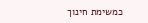כמשימת חינוך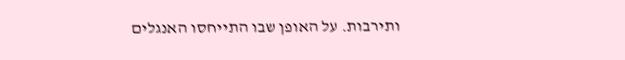ותירבות. על האופן שבו התייחסו האנגלים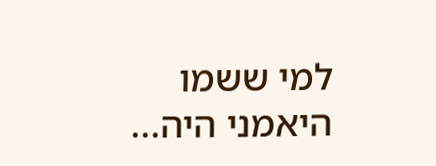למי ששמו היאמני היה...